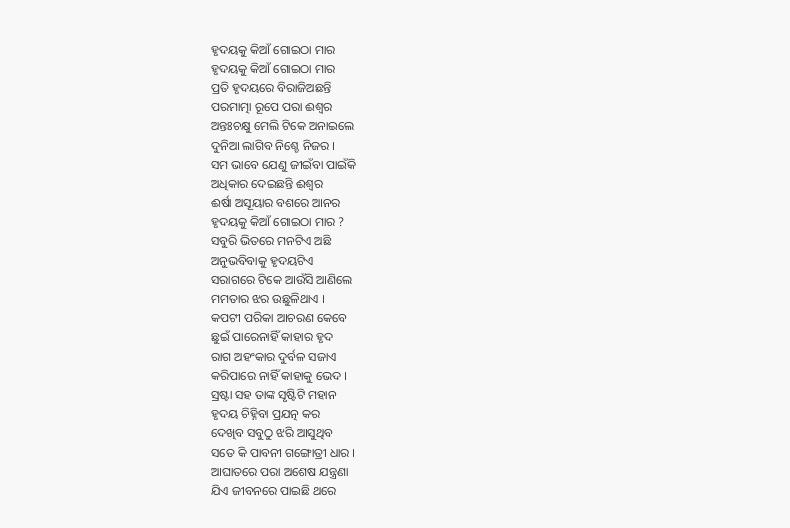ହୃଦୟକୁ କିଆଁ ଗୋଇଠା ମାର
ହୃଦୟକୁ କିଆଁ ଗୋଇଠା ମାର
ପ୍ରତି ହୃଦୟରେ ବିରାଜିଅଛନ୍ତି
ପରମାତ୍ମା ରୂପେ ପରା ଈଶ୍ବର
ଅନ୍ତଃଚକ୍ଷୁ ମେଲି ଟିକେ ଅନାଇଲେ
ଦୁନିଆ ଲାଗିବ ନିଶ୍ଚେ ନିଜର ।
ସମ ଭାବେ ଯେଣୁ ଜୀଇଁବା ପାଇଁକି
ଅଧିକାର ଦେଇଛନ୍ତି ଈଶ୍ବର
ଈର୍ଷା ଅସୂୟାର ବଶରେ ଆନର
ହୃଦୟକୁ କିଆଁ ଗୋଇଠା ମାର ?
ସବୁରି ଭିତରେ ମନଟିଏ ଅଛି
ଅନୁଭବିବାକୁ ହୃଦୟଟିଏ
ସରାଗରେ ଟିକେ ଆଉଁସି ଆଣିଲେ
ମମତାର ଝର ଉଛୁଳିଥାଏ ।
କପଟୀ ପରିକା ଆଚରଣ କେବେ
ଛୁଇଁ ପାରେନାହିଁ କାହାର ହୃଦ
ରାଗ ଅହଂକାର ଦୁର୍ବଳ ସଜାଏ
କରିପାରେ ନାହିଁ କାହାକୁ ଭେଦ ।
ସ୍ରଷ୍ଟା ସହ ତାଙ୍କ ସୃଷ୍ଟିଟି ମହାନ
ହୃଦୟ ଚିହ୍ନିବା ପ୍ରଯତ୍ନ କର
ଦେଖିବ ସବୁଠୁ ଝରି ଆସୁଥିବ
ସତେ କି ପାବନୀ ଗଙ୍ଗୋତ୍ରୀ ଧାର ।
ଆଘାତରେ ପରା ଅଶେଷ ଯନ୍ତ୍ରଣା
ଯିଏ ଜୀବନରେ ପାଇଛି ଥରେ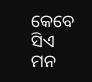କେବେ ସିଏ ମନ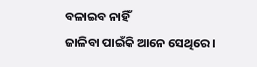ବଳାଇବ ନାହିଁ
ଜାଳିବା ପାଇଁକି ଆନେ ସେଥିରେ ।